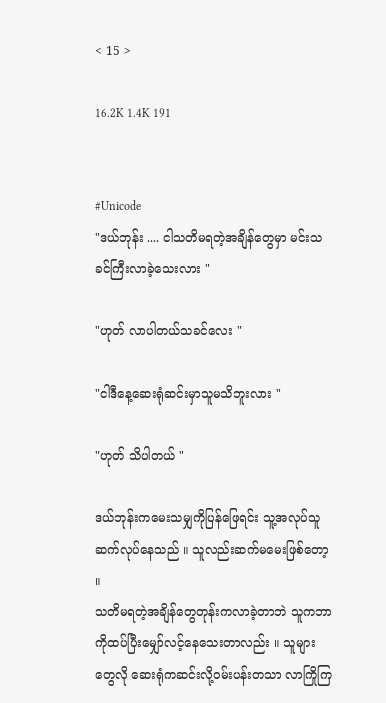< 15 >

16.2K 1.4K 191


#Unicode
"ဒယ်ဘုန်း .... ငါသတိမရတဲ့အချိန်တွေမှာ မင်းသခင်ကြီးလာခဲ့သေးလား "

"ဟုတ် လာပါတယ်သခင်လေး "

"ငါဒီနေ့ဆေးရုံဆင်းမှာသူမသိဘူးလား "

"ဟုတ် သိပါတယ် "

ဒယ်ဘုန်းကမေးသမျှကိုပြန်ဖြေရင်း သူ့အလုပ်သူဆက်လုပ်နေသည် ။ သူလည်းဆက်မမေးဖြစ်တော့ ။
သတိမရတဲ့အချိန်တွေတုန်းကလာခဲ့တာဘဲ သူကဘာကိုထပ်ပြီးမျှော်လင့်နေသေးတာလည်း ။ သူများတွေလို ဆေးရုံကဆင်းလို့ဝမ်းပန်းတသာ လာကြိုကြ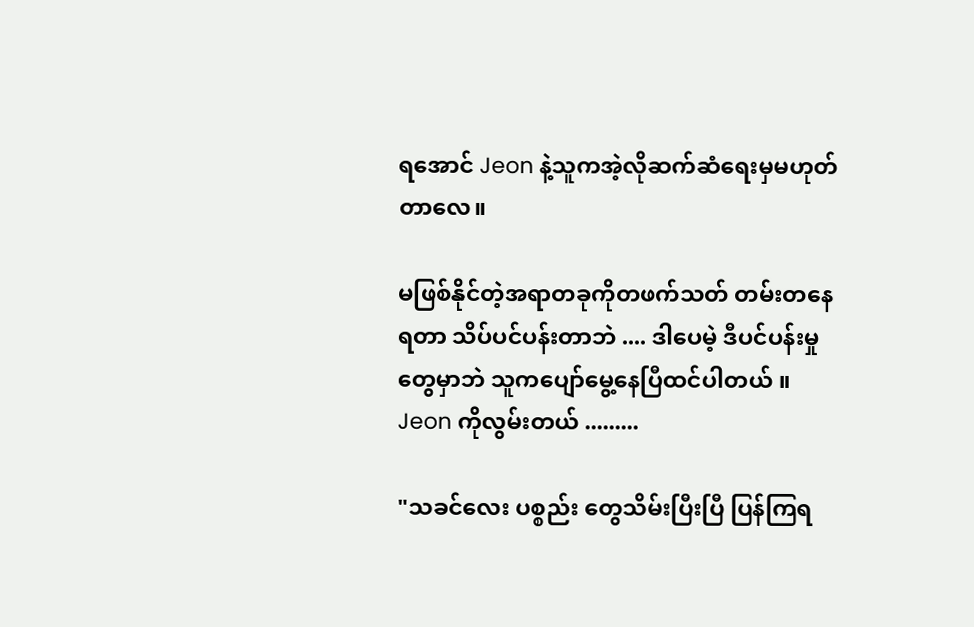ရအောင် Jeon နဲ့သူကအဲ့လိုဆက်ဆံရေးမှမဟုတ်တာလေ။

မဖြစ်နိုင်တဲ့အရာတခုကိုတဖက်သတ် တမ်းတနေရတာ သိပ်ပင်ပန်းတာဘဲ .... ဒါပေမဲ့ ဒီပင်ပန်းမှုတွေမှာဘဲ သူကပျော်မွေ့နေပြီထင်ပါတယ် ။ Jeon ကိုလွမ်းတယ် .........

"သခင်လေး ပစ္စည်း တွေသိမ်းပြီးပြီ ပြန်ကြရ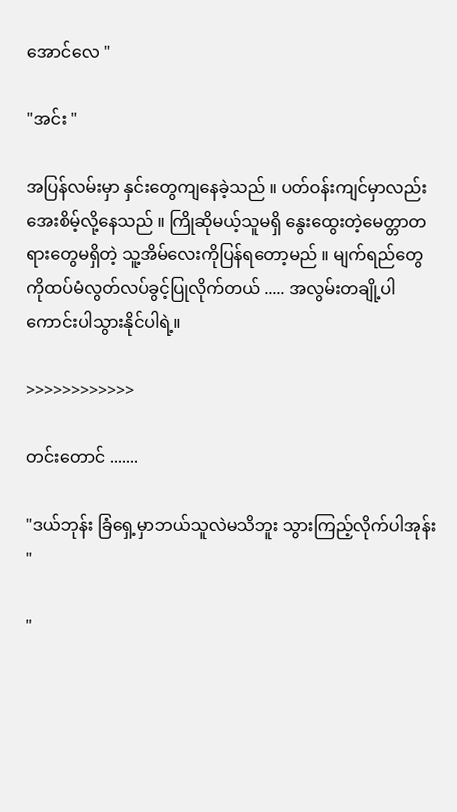အောင်လေ "

"အင်း "

အပြန်လမ်းမှာ နှင်းတွေကျနေခဲ့သည် ။ ပတ်ဝန်းကျင်မှာလည်းအေးစိမ့်လို့နေသည် ။ ကြိုဆိုမယ့်သူမရှိ နွေးထွေးတဲ့မေတ္တာတရားတွေမရှိတဲ့ သူ့အိမ်လေးကိုပြန်ရတော့မည် ။ မျက်ရည်တွေကိုထပ်မံလွတ်လပ်ခွင့်ပြုလိုက်တယ် ..... အလွမ်းတချို့ပါကောင်းပါသွားနိုင်ပါရဲ့။

>>>>>>>>>>>>

တင်းတောင် .......

"ဒယ်ဘုန်း ခြံရှေ့မှာဘယ်သူလဲမသိဘူး သွားကြည့်လိုက်ပါအုန်း "

"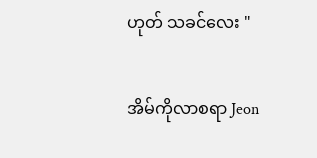ဟုတ် သခင်လေး "

အိမ်ကိုလာစရာ Jeon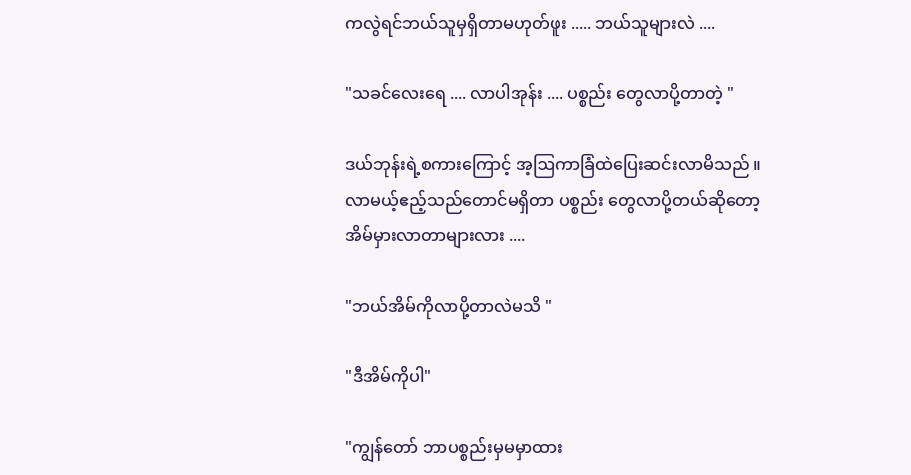ကလွဲရင်ဘယ်သူမှရှိတာမဟုတ်ဖူး ..... ဘယ်သူများလဲ ....

"သခင်လေးရေ .... လာပါအုန်း .... ပစ္စည်း တွေလာပို့တာတဲ့ "

ဒယ်ဘုန်းရဲ့စကားကြောင့် အ့ဩကာခြံထဲပြေးဆင်းလာမိသည် ။ လာမယ့်ဧည့်သည်တောင်မရှိတာ ပစ္စည်း တွေလာပို့တယ်ဆိုတော့အိမ်မှားလာတာများလား ....

"ဘယ်အိမ်ကိုလာပို့တာလဲမသိ "

"ဒီအိမ်ကိုပါ"

"ကျွန်တော် ဘာပစ္စည်းမှမမှာထား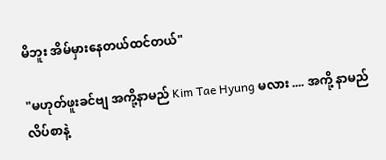မိဘူး အိမ်မှားနေတယ်ထင်တယ်"

"မဟုတ်ဖူးခင်ဗျ အကို့နာမည် Kim Tae Hyung မလား .... အကို့ နာမည် လိပ်စာနဲ့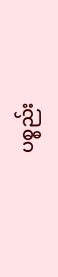ပစ္စည်း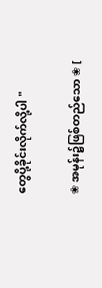တွေပို့ခိုင်းလိုက်လို့ပါ "

❀ အမုန်း၌ဖြစ်တည်သော ❀ [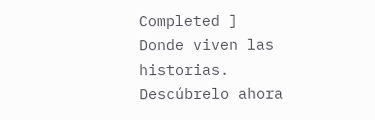Completed ] Donde viven las historias. Descúbrelo ahora